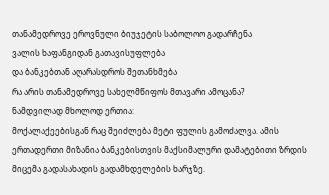თანამედროვე ეროვნული ბიუჯეტის საბოლოო გადარჩენა
ვალის ხაფანგიდან გათავისუფლება
და ბანკებთან აღარასდროს შეთანხმება
რა არის თანამედროვე სახელმწიფოს მთავარი ამოცანა?
ნამდვილად მხოლოდ ერთია:
მოქალაქეებისგან რაც შეიძლება მეტი ფულის გამოძალვა. ამის ერთადერთი მიზანია ბანკებისთვის მაქსიმალური დამატებითი ზრდის მიცემა გადასახადის გადამხდელების ხარჯზე.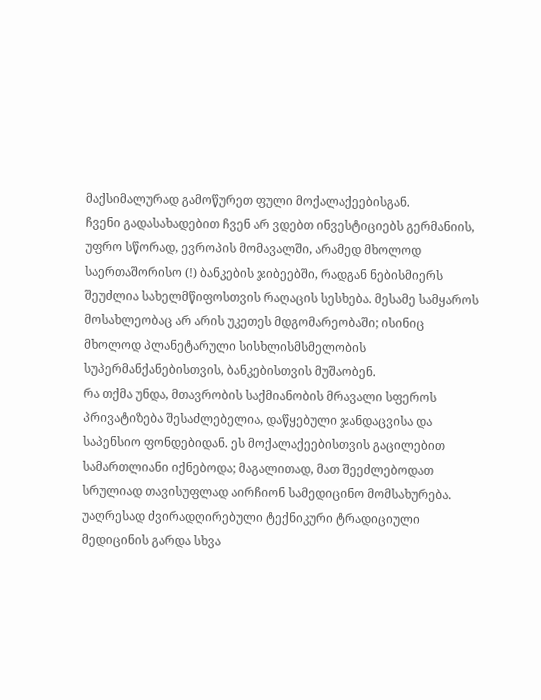მაქსიმალურად გამოწურეთ ფული მოქალაქეებისგან.
ჩვენი გადასახადებით ჩვენ არ ვდებთ ინვესტიციებს გერმანიის, უფრო სწორად, ევროპის მომავალში, არამედ მხოლოდ საერთაშორისო (!) ბანკების ჯიბეებში, რადგან ნებისმიერს შეუძლია სახელმწიფოსთვის რაღაცის სესხება. მესამე სამყაროს მოსახლეობაც არ არის უკეთეს მდგომარეობაში; ისინიც მხოლოდ პლანეტარული სისხლისმსმელობის სუპერმანქანებისთვის, ბანკებისთვის მუშაობენ.
რა თქმა უნდა, მთავრობის საქმიანობის მრავალი სფეროს პრივატიზება შესაძლებელია, დაწყებული ჯანდაცვისა და საპენსიო ფონდებიდან. ეს მოქალაქეებისთვის გაცილებით სამართლიანი იქნებოდა; მაგალითად, მათ შეეძლებოდათ სრულიად თავისუფლად აირჩიონ სამედიცინო მომსახურება. უაღრესად ძვირადღირებული ტექნიკური ტრადიციული მედიცინის გარდა სხვა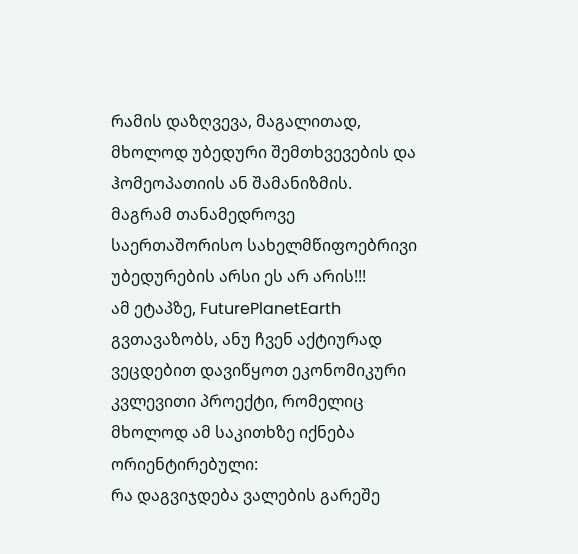რამის დაზღვევა, მაგალითად, მხოლოდ უბედური შემთხვევების და ჰომეოპათიის ან შამანიზმის.
მაგრამ თანამედროვე საერთაშორისო სახელმწიფოებრივი უბედურების არსი ეს არ არის!!!
ამ ეტაპზე, FuturePlanetEarth გვთავაზობს, ანუ ჩვენ აქტიურად ვეცდებით დავიწყოთ ეკონომიკური კვლევითი პროექტი, რომელიც მხოლოდ ამ საკითხზე იქნება ორიენტირებული:
რა დაგვიჯდება ვალების გარეშე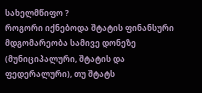სახელმწიფო ?
როგორი იქნებოდა შტატის ფინანსური მდგომარეობა სამივე დონეზე (მუნიციპალური, შტატის და ფედერალური), თუ შტატს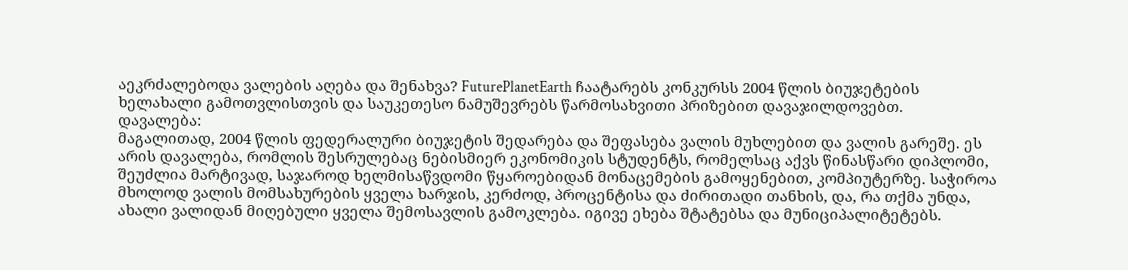აეკრძალებოდა ვალების აღება და შენახვა? FuturePlanetEarth ჩაატარებს კონკურსს 2004 წლის ბიუჯეტების ხელახალი გამოთვლისთვის და საუკეთესო ნამუშევრებს წარმოსახვითი პრიზებით დავაჯილდოვებთ.
დავალება:
მაგალითად, 2004 წლის ფედერალური ბიუჯეტის შედარება და შეფასება ვალის მუხლებით და ვალის გარეშე. ეს არის დავალება, რომლის შესრულებაც ნებისმიერ ეკონომიკის სტუდენტს, რომელსაც აქვს წინასწარი დიპლომი, შეუძლია მარტივად, საჯაროდ ხელმისაწვდომი წყაროებიდან მონაცემების გამოყენებით, კომპიუტერზე. საჭიროა მხოლოდ ვალის მომსახურების ყველა ხარჯის, კერძოდ, პროცენტისა და ძირითადი თანხის, და, რა თქმა უნდა, ახალი ვალიდან მიღებული ყველა შემოსავლის გამოკლება. იგივე ეხება შტატებსა და მუნიციპალიტეტებს.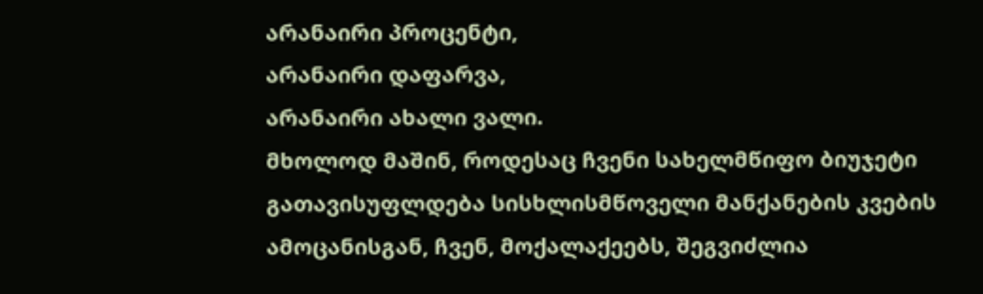არანაირი პროცენტი,
არანაირი დაფარვა,
არანაირი ახალი ვალი.
მხოლოდ მაშინ, როდესაც ჩვენი სახელმწიფო ბიუჯეტი გათავისუფლდება სისხლისმწოველი მანქანების კვების ამოცანისგან, ჩვენ, მოქალაქეებს, შეგვიძლია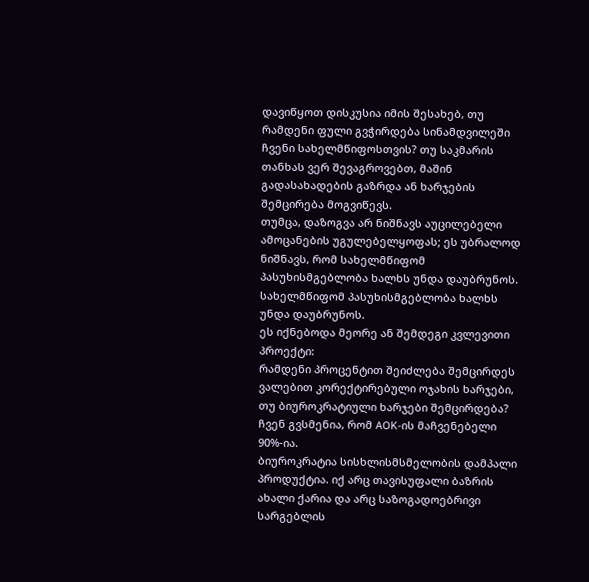დავიწყოთ დისკუსია იმის შესახებ, თუ რამდენი ფული გვჭირდება სინამდვილეში ჩვენი სახელმწიფოსთვის? თუ საკმარის თანხას ვერ შევაგროვებთ, მაშინ გადასახადების გაზრდა ან ხარჯების შემცირება მოგვიწევს.
თუმცა, დაზოგვა არ ნიშნავს აუცილებელი ამოცანების უგულებელყოფას; ეს უბრალოდ ნიშნავს, რომ სახელმწიფომ პასუხისმგებლობა ხალხს უნდა დაუბრუნოს.
სახელმწიფომ პასუხისმგებლობა ხალხს უნდა დაუბრუნოს.
ეს იქნებოდა მეორე ან შემდეგი კვლევითი პროექტი:
რამდენი პროცენტით შეიძლება შემცირდეს ვალებით კორექტირებული ოჯახის ხარჯები, თუ ბიუროკრატიული ხარჯები შემცირდება? ჩვენ გვსმენია, რომ AOK-ის მაჩვენებელი 90%-ია.
ბიუროკრატია სისხლისმსმელობის დამპალი პროდუქტია. იქ არც თავისუფალი ბაზრის ახალი ქარია და არც საზოგადოებრივი სარგებლის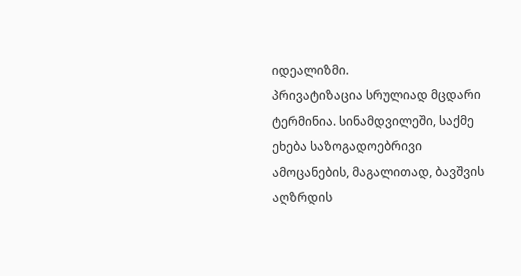იდეალიზმი.
პრივატიზაცია სრულიად მცდარი ტერმინია. სინამდვილეში, საქმე ეხება საზოგადოებრივი ამოცანების, მაგალითად, ბავშვის აღზრდის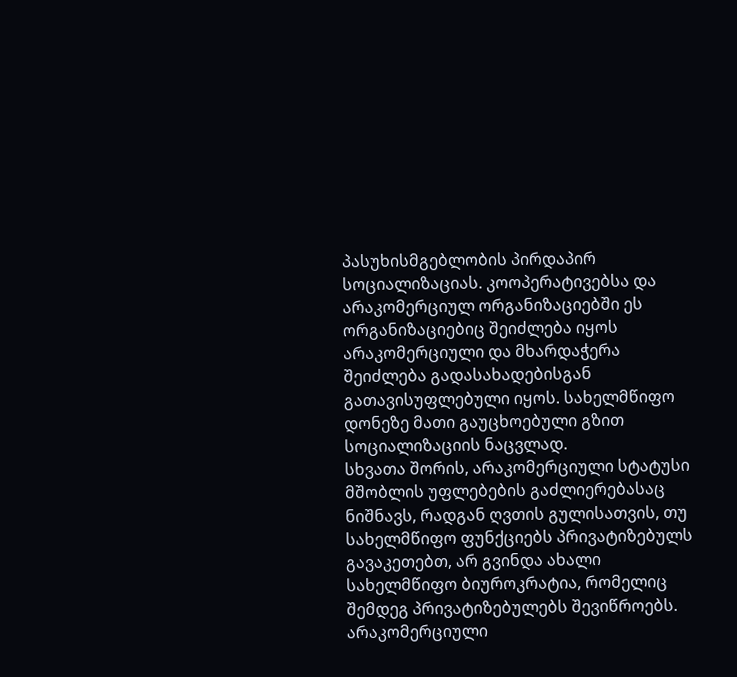პასუხისმგებლობის პირდაპირ სოციალიზაციას. კოოპერატივებსა და არაკომერციულ ორგანიზაციებში ეს ორგანიზაციებიც შეიძლება იყოს არაკომერციული და მხარდაჭერა შეიძლება გადასახადებისგან გათავისუფლებული იყოს. სახელმწიფო დონეზე მათი გაუცხოებული გზით სოციალიზაციის ნაცვლად.
სხვათა შორის, არაკომერციული სტატუსი მშობლის უფლებების გაძლიერებასაც ნიშნავს, რადგან ღვთის გულისათვის, თუ სახელმწიფო ფუნქციებს პრივატიზებულს გავაკეთებთ, არ გვინდა ახალი სახელმწიფო ბიუროკრატია, რომელიც შემდეგ პრივატიზებულებს შევიწროებს.
არაკომერციული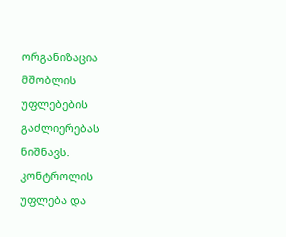ორგანიზაცია მშობლის უფლებების გაძლიერებას ნიშნავს.
კონტროლის უფლება და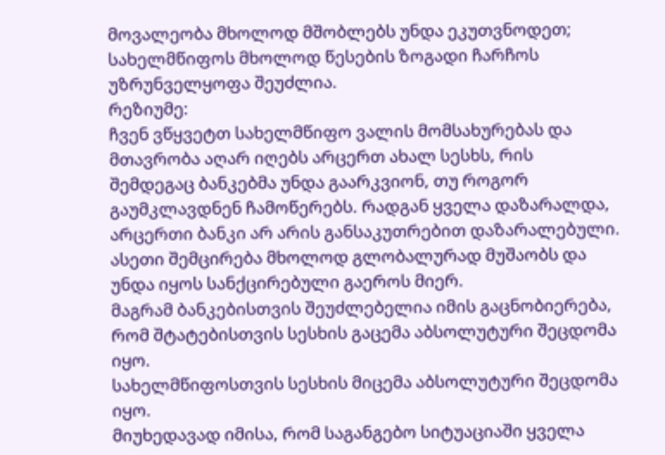მოვალეობა მხოლოდ მშობლებს უნდა ეკუთვნოდეთ; სახელმწიფოს მხოლოდ წესების ზოგადი ჩარჩოს უზრუნველყოფა შეუძლია.
რეზიუმე:
ჩვენ ვწყვეტთ სახელმწიფო ვალის მომსახურებას და მთავრობა აღარ იღებს არცერთ ახალ სესხს, რის შემდეგაც ბანკებმა უნდა გაარკვიონ, თუ როგორ გაუმკლავდნენ ჩამოწერებს. რადგან ყველა დაზარალდა, არცერთი ბანკი არ არის განსაკუთრებით დაზარალებული. ასეთი შემცირება მხოლოდ გლობალურად მუშაობს და უნდა იყოს სანქცირებული გაეროს მიერ.
მაგრამ ბანკებისთვის შეუძლებელია იმის გაცნობიერება, რომ შტატებისთვის სესხის გაცემა აბსოლუტური შეცდომა იყო.
სახელმწიფოსთვის სესხის მიცემა აბსოლუტური შეცდომა იყო.
მიუხედავად იმისა, რომ საგანგებო სიტუაციაში ყველა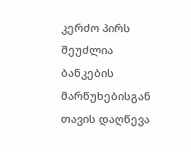კერძო პირს შეუძლია ბანკების მარწუხებისგან თავის დაღწევა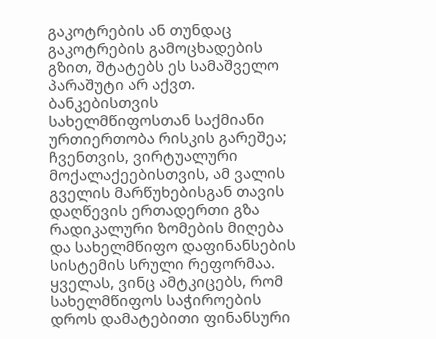გაკოტრების ან თუნდაც გაკოტრების გამოცხადების გზით, შტატებს ეს სამაშველო პარაშუტი არ აქვთ.
ბანკებისთვის სახელმწიფოსთან საქმიანი ურთიერთობა რისკის გარეშეა; ჩვენთვის, ვირტუალური მოქალაქეებისთვის, ამ ვალის გველის მარწუხებისგან თავის დაღწევის ერთადერთი გზა რადიკალური ზომების მიღება და სახელმწიფო დაფინანსების სისტემის სრული რეფორმაა.
ყველას, ვინც ამტკიცებს, რომ სახელმწიფოს საჭიროების დროს დამატებითი ფინანსური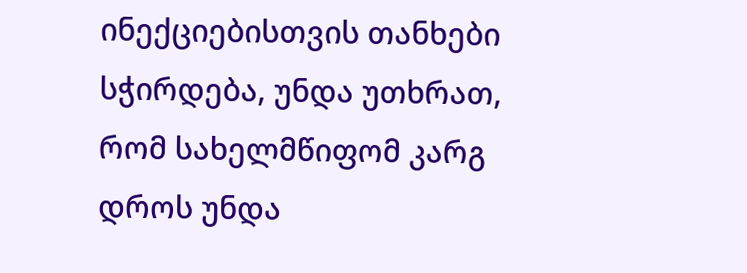ინექციებისთვის თანხები სჭირდება, უნდა უთხრათ, რომ სახელმწიფომ კარგ დროს უნდა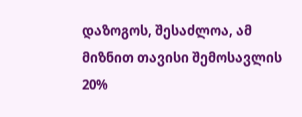დაზოგოს, შესაძლოა, ამ მიზნით თავისი შემოსავლის 20%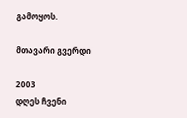გამოყოს.

მთავარი გვერდი

2003
დღეს ჩვენი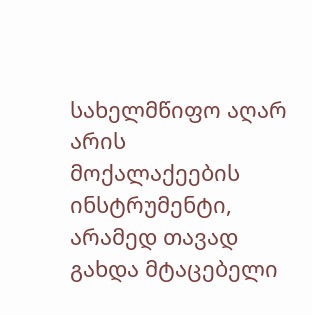სახელმწიფო აღარ არის მოქალაქეების ინსტრუმენტი,
არამედ თავად გახდა მტაცებელი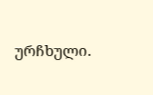ურჩხული.